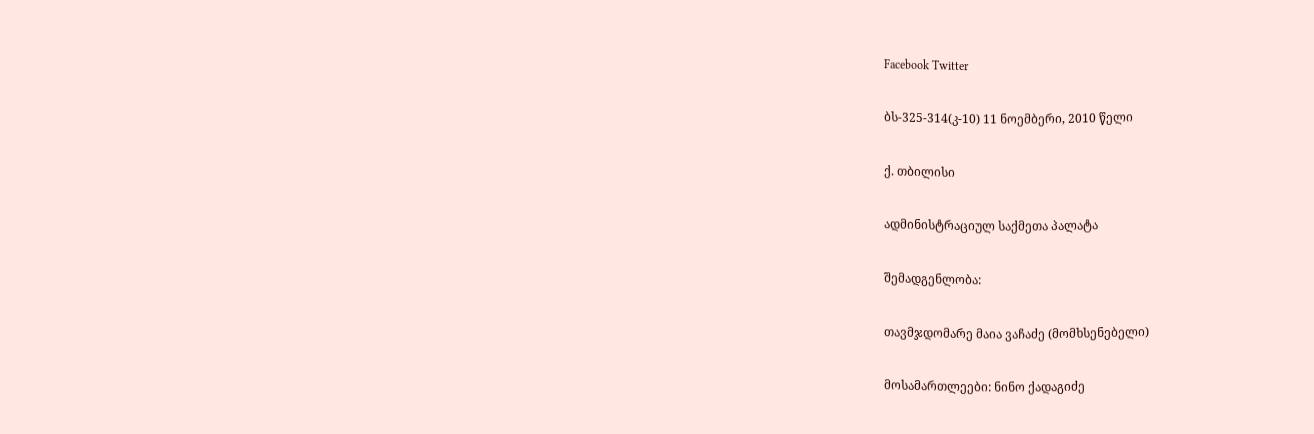Facebook Twitter

ბს-325-314(კ-10) 11 ნოემბერი, 2010 წელი

ქ. თბილისი

ადმინისტრაციულ საქმეთა პალატა

შემადგენლობა:

თავმჯდომარე მაია ვაჩაძე (მომხსენებელი)

მოსამართლეები: ნინო ქადაგიძე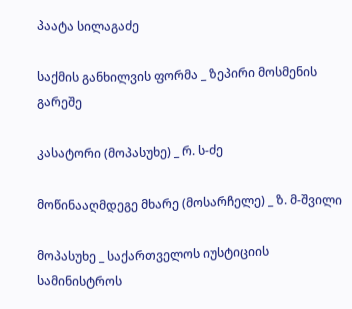პაატა სილაგაძე

საქმის განხილვის ფორმა _ ზეპირი მოსმენის გარეშე

კასატორი (მოპასუხე) _ რ. ს-ძე

მოწინააღმდეგე მხარე (მოსარჩელე) _ ზ. მ-შვილი

მოპასუხე _ საქართველოს იუსტიციის სამინისტროს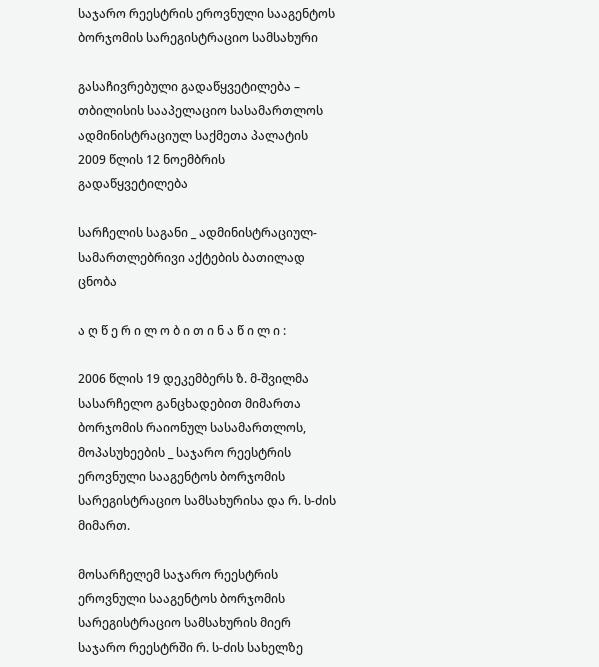საჯარო რეესტრის ეროვნული სააგენტოს ბორჯომის სარეგისტრაციო სამსახური

გასაჩივრებული გადაწყვეტილება – თბილისის სააპელაციო სასამართლოს ადმინისტრაციულ საქმეთა პალატის 2009 წლის 12 ნოემბრის გადაწყვეტილება

სარჩელის საგანი _ ადმინისტრაციულ-სამართლებრივი აქტების ბათილად ცნობა

ა ღ წ ე რ ი ლ ო ბ ი თ ი ნ ა წ ი ლ ი :

2006 წლის 19 დეკემბერს ზ. მ-შვილმა სასარჩელო განცხადებით მიმართა ბორჯომის რაიონულ სასამართლოს, მოპასუხეების _ საჯარო რეესტრის ეროვნული სააგენტოს ბორჯომის სარეგისტრაციო სამსახურისა და რ. ს-ძის მიმართ.

მოსარჩელემ საჯარო რეესტრის ეროვნული სააგენტოს ბორჯომის სარეგისტრაციო სამსახურის მიერ საჯარო რეესტრში რ. ს-ძის სახელზე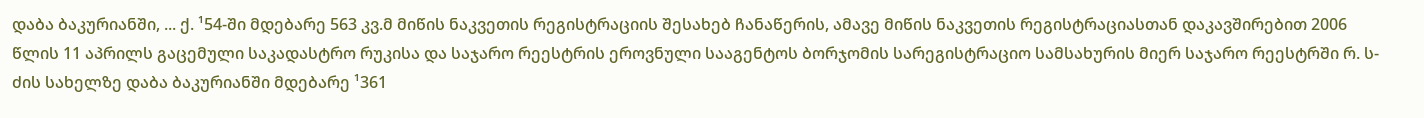დაბა ბაკურიანში, ... ქ. ¹54-ში მდებარე 563 კვ.მ მიწის ნაკვეთის რეგისტრაციის შესახებ ჩანაწერის, ამავე მიწის ნაკვეთის რეგისტრაციასთან დაკავშირებით 2006 წლის 11 აპრილს გაცემული საკადასტრო რუკისა და საჯარო რეესტრის ეროვნული სააგენტოს ბორჯომის სარეგისტრაციო სამსახურის მიერ საჯარო რეესტრში რ. ს-ძის სახელზე დაბა ბაკურიანში მდებარე ¹361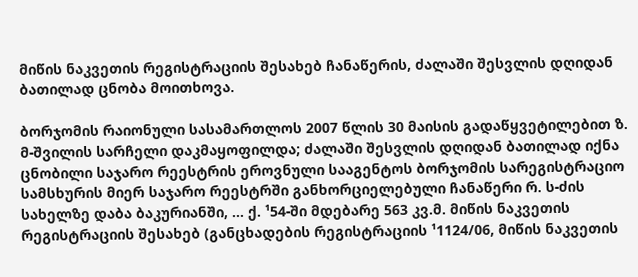მიწის ნაკვეთის რეგისტრაციის შესახებ ჩანაწერის, ძალაში შესვლის დღიდან ბათილად ცნობა მოითხოვა.

ბორჯომის რაიონული სასამართლოს 2007 წლის 30 მაისის გადაწყვეტილებით ზ. მ-შვილის სარჩელი დაკმაყოფილდა; ძალაში შესვლის დღიდან ბათილად იქნა ცნობილი საჯარო რეესტრის ეროვნული სააგენტოს ბორჯომის სარეგისტრაციო სამსხურის მიერ საჯარო რეესტრში განხორციელებული ჩანაწერი რ. ს-ძის სახელზე დაბა ბაკურიანში, ... ქ. ¹54-ში მდებარე 563 კვ.მ. მიწის ნაკვეთის რეგისტრაციის შესახებ (განცხადების რეგისტრაციის ¹1124/06, მიწის ნაკვეთის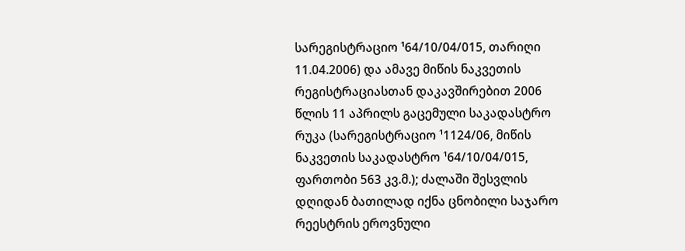სარეგისტრაციო ¹64/10/04/015, თარიღი 11.04.2006) და ამავე მიწის ნაკვეთის რეგისტრაციასთან დაკავშირებით 2006 წლის 11 აპრილს გაცემული საკადასტრო რუკა (სარეგისტრაციო ¹1124/06, მიწის ნაკვეთის საკადასტრო ¹64/10/04/015, ფართობი 563 კვ.მ.); ძალაში შესვლის დღიდან ბათილად იქნა ცნობილი საჯარო რეესტრის ეროვნული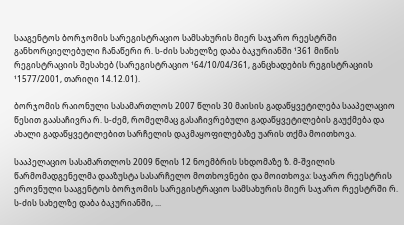სააგენტოს ბორჯომის სარეგისტრაციო სამსახურის მიერ საჯარო რეესტრში განხორციელებული ჩანაწერი რ. ს-ძის სახელზე დაბა ბაკურიანში ¹361 მიწის რეგისტრაციის შესახებ (სარეგისტრაციო ¹64/10/04/361, განცხადების რეგისტრაციის ¹1577/2001, თარიღი 14.12.01).

ბორჯომის რაიონული სასამართლოს 2007 წლის 30 მაისის გადაწყვეტილება სააპელაციო წესით გაასაჩივრა რ. ს-ძემ, რომელმაც გასაჩივრებული გადაწყვეტილების გაუქმება და ახალი გადაწყვეტილებით სარჩელის დაკმაყოფილებაზე უარის თქმა მოითხოვა.

სააპელაციო სასამართლოს 2009 წლის 12 ნოემბრის სხდომაზე ზ. მ-შვილის წარმომადგენელმა დააზუსტა სასარჩელო მოთხოვნები და მოითხოვა: საჯარო რეესტრის ეროვნული სააგენტოს ბორჯომის სარეგისტრაციო სამსახურის მიერ საჯარო რეესტრში რ. ს-ძის სახელზე დაბა ბაკურიანში, ...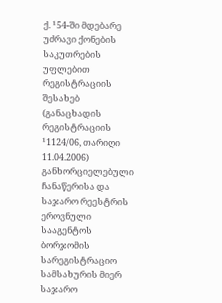ქ. ¹54-ში მდებარე უძრავი ქონების საკუთრების უფლებით რეგისტრაციის შესახებ (განაცხადის რეგისტრაციის ¹1124/06, თარიღი 11.04.2006) განხორციელებული ჩანაწერისა და საჯარო რეესტრის ეროვნული სააგენტოს ბორჯომის სარეგისტრაციო სამსახურის მიერ საჯარო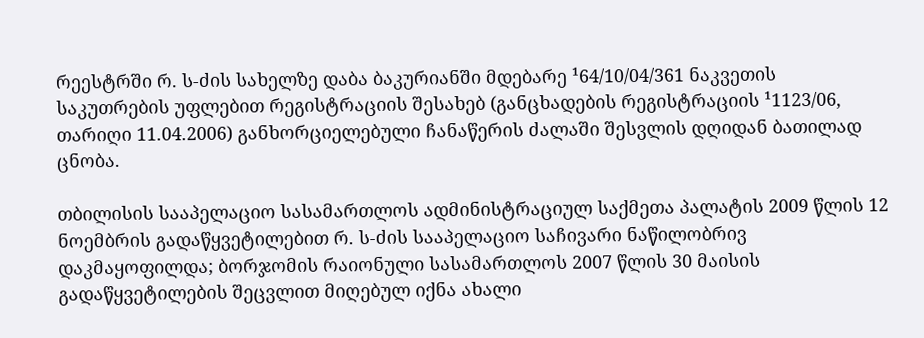რეესტრში რ. ს-ძის სახელზე დაბა ბაკურიანში მდებარე ¹64/10/04/361 ნაკვეთის საკუთრების უფლებით რეგისტრაციის შესახებ (განცხადების რეგისტრაციის ¹1123/06, თარიღი 11.04.2006) განხორციელებული ჩანაწერის ძალაში შესვლის დღიდან ბათილად ცნობა.

თბილისის სააპელაციო სასამართლოს ადმინისტრაციულ საქმეთა პალატის 2009 წლის 12 ნოემბრის გადაწყვეტილებით რ. ს-ძის სააპელაციო საჩივარი ნაწილობრივ დაკმაყოფილდა; ბორჯომის რაიონული სასამართლოს 2007 წლის 30 მაისის გადაწყვეტილების შეცვლით მიღებულ იქნა ახალი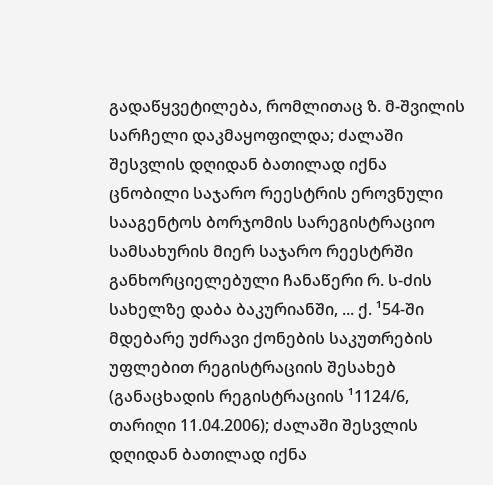გადაწყვეტილება, რომლითაც ზ. მ-შვილის სარჩელი დაკმაყოფილდა; ძალაში შესვლის დღიდან ბათილად იქნა ცნობილი საჯარო რეესტრის ეროვნული სააგენტოს ბორჯომის სარეგისტრაციო სამსახურის მიერ საჯარო რეესტრში განხორციელებული ჩანაწერი რ. ს-ძის სახელზე დაბა ბაკურიანში, ... ქ. ¹54-ში მდებარე უძრავი ქონების საკუთრების უფლებით რეგისტრაციის შესახებ (განაცხადის რეგისტრაციის ¹1124/6, თარიღი 11.04.2006); ძალაში შესვლის დღიდან ბათილად იქნა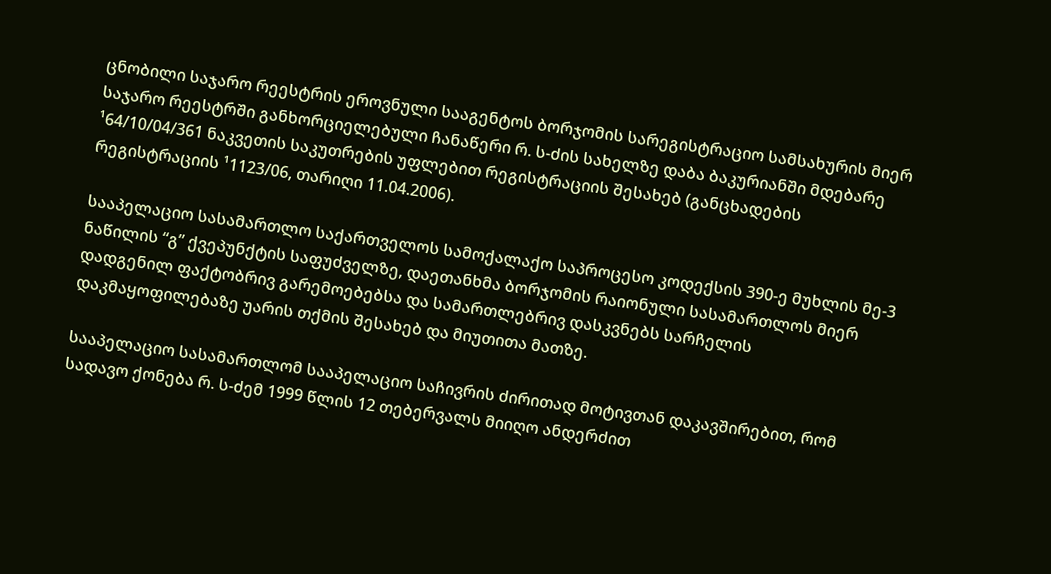ცნობილი საჯარო რეესტრის ეროვნული სააგენტოს ბორჯომის სარეგისტრაციო სამსახურის მიერ საჯარო რეესტრში განხორციელებული ჩანაწერი რ. ს-ძის სახელზე დაბა ბაკურიანში მდებარე ¹64/10/04/361 ნაკვეთის საკუთრების უფლებით რეგისტრაციის შესახებ (განცხადების რეგისტრაციის ¹1123/06, თარიღი 11.04.2006).

სააპელაციო სასამართლო საქართველოს სამოქალაქო საპროცესო კოდექსის 390-ე მუხლის მე-3 ნაწილის “გ” ქვეპუნქტის საფუძველზე, დაეთანხმა ბორჯომის რაიონული სასამართლოს მიერ დადგენილ ფაქტობრივ გარემოებებსა და სამართლებრივ დასკვნებს სარჩელის დაკმაყოფილებაზე უარის თქმის შესახებ და მიუთითა მათზე.

სააპელაციო სასამართლომ სააპელაციო საჩივრის ძირითად მოტივთან დაკავშირებით, რომ სადავო ქონება რ. ს-ძემ 1999 წლის 12 თებერვალს მიიღო ანდერძით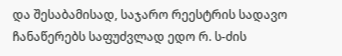და შესაბამისად, საჯარო რეესტრის სადავო ჩანაწერებს საფუძვლად ედო რ. ს-ძის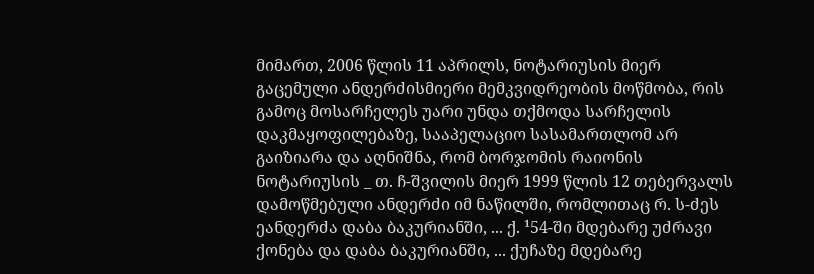მიმართ, 2006 წლის 11 აპრილს, ნოტარიუსის მიერ გაცემული ანდერძისმიერი მემკვიდრეობის მოწმობა, რის გამოც მოსარჩელეს უარი უნდა თქმოდა სარჩელის დაკმაყოფილებაზე, სააპელაციო სასამართლომ არ გაიზიარა და აღნიშნა, რომ ბორჯომის რაიონის ნოტარიუსის _ თ. ჩ-შვილის მიერ 1999 წლის 12 თებერვალს დამოწმებული ანდერძი იმ ნაწილში, რომლითაც რ. ს-ძეს ეანდერძა დაბა ბაკურიანში, ... ქ. ¹54-ში მდებარე უძრავი ქონება და დაბა ბაკურიანში, ... ქუჩაზე მდებარე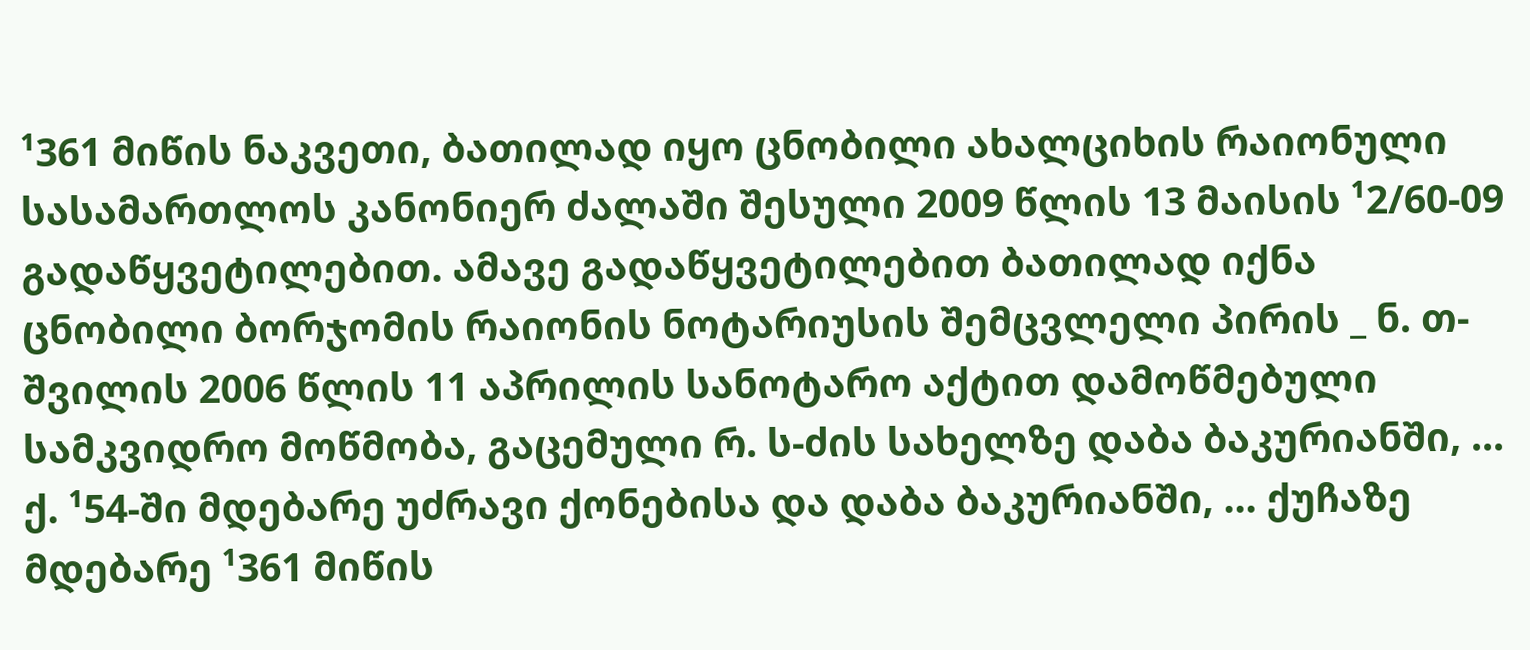¹361 მიწის ნაკვეთი, ბათილად იყო ცნობილი ახალციხის რაიონული სასამართლოს კანონიერ ძალაში შესული 2009 წლის 13 მაისის ¹2/60-09 გადაწყვეტილებით. ამავე გადაწყვეტილებით ბათილად იქნა ცნობილი ბორჯომის რაიონის ნოტარიუსის შემცვლელი პირის _ ნ. თ-შვილის 2006 წლის 11 აპრილის სანოტარო აქტით დამოწმებული სამკვიდრო მოწმობა, გაცემული რ. ს-ძის სახელზე დაბა ბაკურიანში, ... ქ. ¹54-ში მდებარე უძრავი ქონებისა და დაბა ბაკურიანში, ... ქუჩაზე მდებარე ¹361 მიწის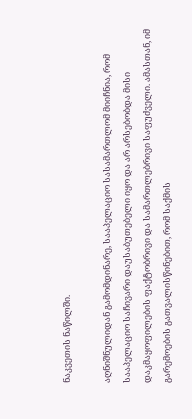ნაკვეთის ნაწილში.

აღნიშნულიდან გამომდინარე, სააპელაციო სასამართლომ მიიჩნია, რომ სააპელაციო საჩივარი დაუსაბუთებელი იყო და არ არსებობდა მისი დაკმაყოფილების ფაქტობრივი და სამართლებრივი საფუძველი. ამასთან, იმ გარემოების გათვალისწინებით, რომ საქმის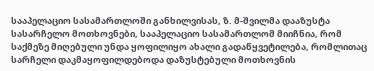სააპელაციო სასამართლოში განხილვისას, ზ. მ-შვილმა დააზუსტა სასარჩელო მოთხოვნები, სააპელაციო სასამართლომ მიიჩნია, რომ საქმეზე მიღებული უნდა ყოფილიყო ახალი გადაწყვეტილება, რომლითაც სარჩელი დაკმაყოფილდებოდა დაზუსტებული მოთხოვნის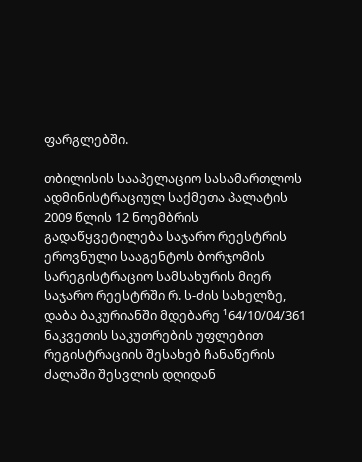ფარგლებში.

თბილისის სააპელაციო სასამართლოს ადმინისტრაციულ საქმეთა პალატის 2009 წლის 12 ნოემბრის გადაწყვეტილება საჯარო რეესტრის ეროვნული სააგენტოს ბორჯომის სარეგისტრაციო სამსახურის მიერ საჯარო რეესტრში რ. ს-ძის სახელზე, დაბა ბაკურიანში მდებარე ¹64/10/04/361 ნაკვეთის საკუთრების უფლებით რეგისტრაციის შესახებ ჩანაწერის ძალაში შესვლის დღიდან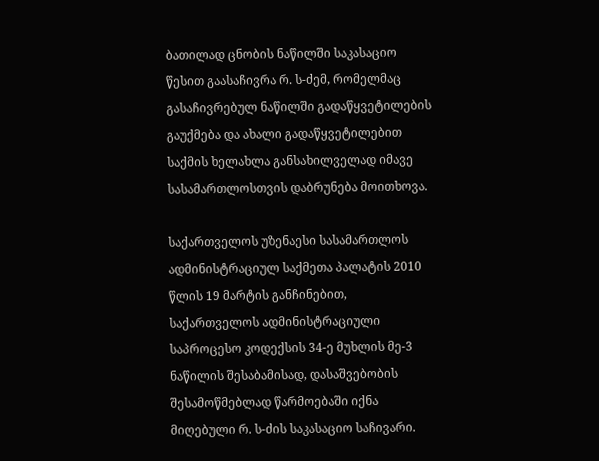ბათილად ცნობის ნაწილში საკასაციო წესით გაასაჩივრა რ. ს-ძემ, რომელმაც გასაჩივრებულ ნაწილში გადაწყვეტილების გაუქმება და ახალი გადაწყვეტილებით საქმის ხელახლა განსახილველად იმავე სასამართლოსთვის დაბრუნება მოითხოვა.

საქართველოს უზენაესი სასამართლოს ადმინისტრაციულ საქმეთა პალატის 2010 წლის 19 მარტის განჩინებით, საქართველოს ადმინისტრაციული საპროცესო კოდექსის 34-ე მუხლის მე-3 ნაწილის შესაბამისად, დასაშვებობის შესამოწმებლად წარმოებაში იქნა მიღებული რ. ს-ძის საკასაციო საჩივარი.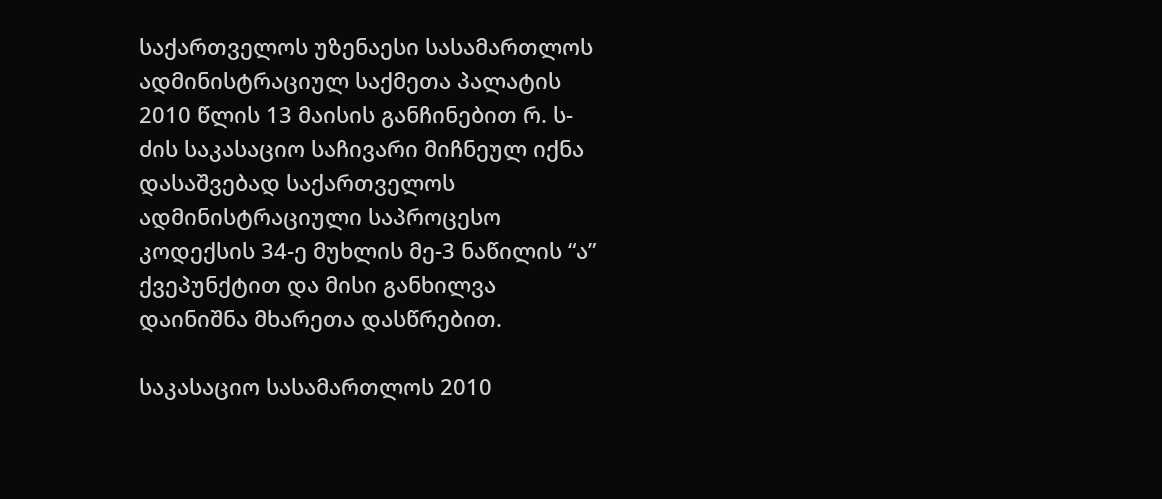საქართველოს უზენაესი სასამართლოს ადმინისტრაციულ საქმეთა პალატის 2010 წლის 13 მაისის განჩინებით რ. ს-ძის საკასაციო საჩივარი მიჩნეულ იქნა დასაშვებად საქართველოს ადმინისტრაციული საპროცესო კოდექსის 34-ე მუხლის მე-3 ნაწილის “ა” ქვეპუნქტით და მისი განხილვა დაინიშნა მხარეთა დასწრებით.

საკასაციო სასამართლოს 2010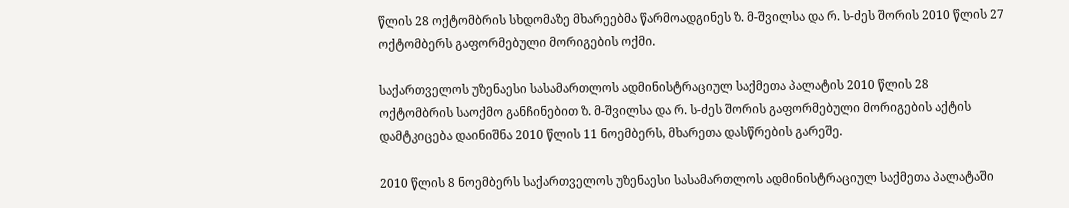წლის 28 ოქტომბრის სხდომაზე მხარეებმა წარმოადგინეს ზ. მ-შვილსა და რ. ს-ძეს შორის 2010 წლის 27 ოქტომბერს გაფორმებული მორიგების ოქმი.

საქართველოს უზენაესი სასამართლოს ადმინისტრაციულ საქმეთა პალატის 2010 წლის 28 ოქტომბრის საოქმო განჩინებით ზ. მ-შვილსა და რ. ს-ძეს შორის გაფორმებული მორიგების აქტის დამტკიცება დაინიშნა 2010 წლის 11 ნოემბერს, მხარეთა დასწრების გარეშე.

2010 წლის 8 ნოემბერს საქართველოს უზენაესი სასამართლოს ადმინისტრაციულ საქმეთა პალატაში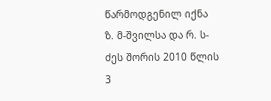წარმოდგენილ იქნა ზ. მ-შვილსა და რ. ს-ძეს შორის 2010 წლის 3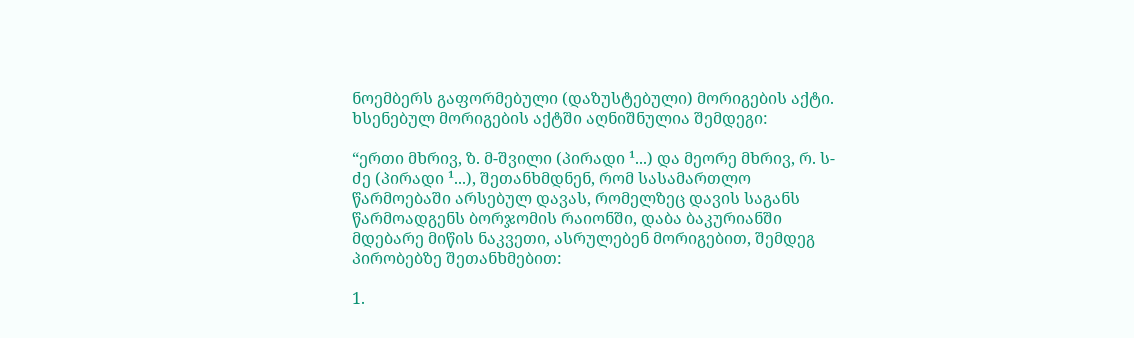ნოემბერს გაფორმებული (დაზუსტებული) მორიგების აქტი. ხსენებულ მორიგების აქტში აღნიშნულია შემდეგი:

“ერთი მხრივ, ზ. მ-შვილი (პირადი ¹...) და მეორე მხრივ, რ. ს-ძე (პირადი ¹...), შეთანხმდნენ, რომ სასამართლო წარმოებაში არსებულ დავას, რომელზეც დავის საგანს წარმოადგენს ბორჯომის რაიონში, დაბა ბაკურიანში მდებარე მიწის ნაკვეთი, ასრულებენ მორიგებით, შემდეგ პირობებზე შეთანხმებით:

1.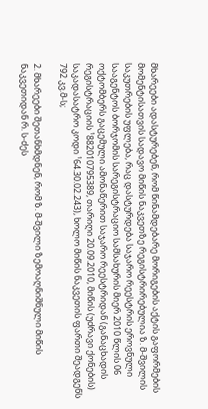მხარეები ადასტურებენ, რომ წინამდებარე მორიგების აქტის გაფორმების მომენტისათვის სადავო მიწის ნაკვეთზე რეგისტრირებულია ზ. მ-შვილის საკუთრების უფლება, რაც დასტურდება საჯარო რეესტრის ეროვნული სააგენტოს ბორჯომის სარეგისტრაციო სამსახურის მიერ 2010 წლის 06 ოქტომბერს გაცემული ამონაწერით საჯარო რეესტრიდან (განაცხადის რეგისტრაციის ¹882010795389, თარიღი 20.09.2010, მიწის (უძრავი ქონების) საკადასატრო კოდი ¹64.30.02.243), ხოლო მიწის ნაკვეთის ფართი შეადგენს 792 კვ.მ-ს;

2. მხარეები შეთანხმდნენ, რომ ზ. მ-შვილი ზემოაღნიშნული მიწის ნაკვეთიდან რ. ს-ძეს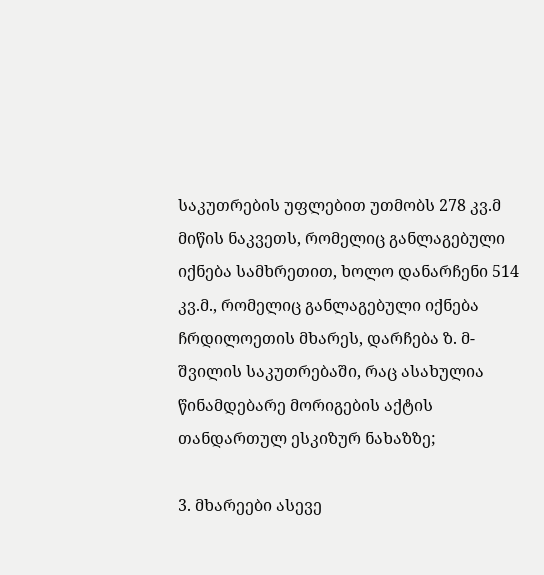საკუთრების უფლებით უთმობს 278 კვ.მ მიწის ნაკვეთს, რომელიც განლაგებული იქნება სამხრეთით, ხოლო დანარჩენი 514 კვ.მ., რომელიც განლაგებული იქნება ჩრდილოეთის მხარეს, დარჩება ზ. მ-შვილის საკუთრებაში, რაც ასახულია წინამდებარე მორიგების აქტის თანდართულ ესკიზურ ნახაზზე;

3. მხარეები ასევე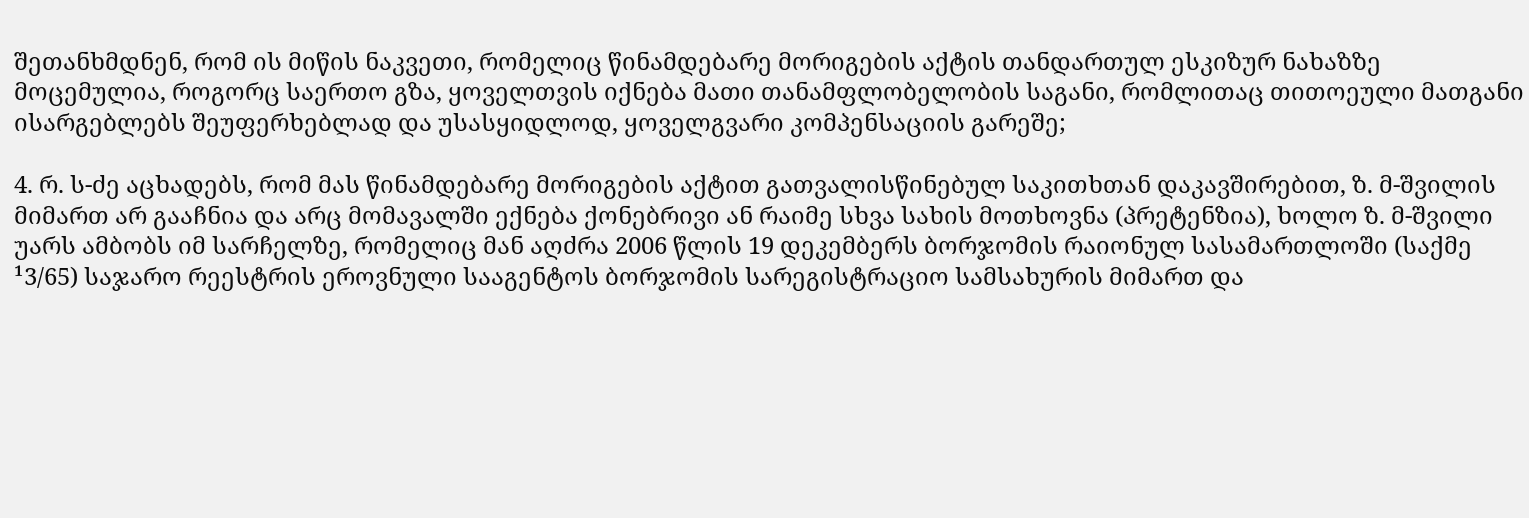შეთანხმდნენ, რომ ის მიწის ნაკვეთი, რომელიც წინამდებარე მორიგების აქტის თანდართულ ესკიზურ ნახაზზე მოცემულია, როგორც საერთო გზა, ყოველთვის იქნება მათი თანამფლობელობის საგანი, რომლითაც თითოეული მათგანი ისარგებლებს შეუფერხებლად და უსასყიდლოდ, ყოველგვარი კომპენსაციის გარეშე;

4. რ. ს-ძე აცხადებს, რომ მას წინამდებარე მორიგების აქტით გათვალისწინებულ საკითხთან დაკავშირებით, ზ. მ-შვილის მიმართ არ გააჩნია და არც მომავალში ექნება ქონებრივი ან რაიმე სხვა სახის მოთხოვნა (პრეტენზია), ხოლო ზ. მ-შვილი უარს ამბობს იმ სარჩელზე, რომელიც მან აღძრა 2006 წლის 19 დეკემბერს ბორჯომის რაიონულ სასამართლოში (საქმე ¹3/65) საჯარო რეესტრის ეროვნული სააგენტოს ბორჯომის სარეგისტრაციო სამსახურის მიმართ და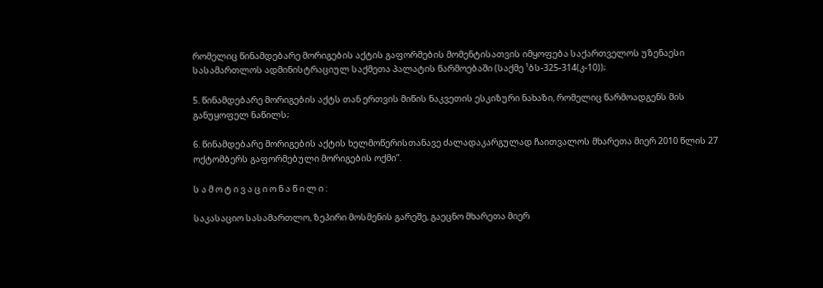რომელიც წინამდებარე მორიგების აქტის გაფორმების მომენტისათვის იმყოფება საქართველოს უზენაესი სასამართლოს ადმინისტრაციულ საქმეთა პალატის წარმოებაში (საქმე ¹ბს-325-314(კ-10));

5. წინამდებარე მორიგების აქტს თან ერთვის მიწის ნაკვეთის ესკიზური ნახაზი, რომელიც წარმოადგენს მის განუყოფელ ნაწილს;

6. წინამდებარე მორიგების აქტის ხელმოწერისთანავე ძალადაკარგულად ჩაითვალოს მხარეთა მიერ 2010 წლის 27 ოქტომბერს გაფორმებული მორიგების ოქმი”.

ს ა მ ო ტ ი ვ ა ც ი ო ნ ა წ ი ლ ი :

საკასაციო სასამართლო, ზეპირი მოსმენის გარეშე, გაეცნო მხარეთა მიერ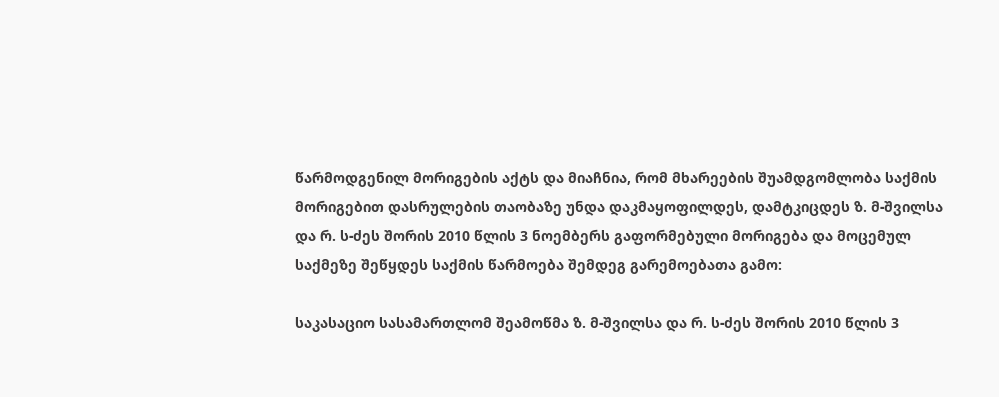წარმოდგენილ მორიგების აქტს და მიაჩნია, რომ მხარეების შუამდგომლობა საქმის მორიგებით დასრულების თაობაზე უნდა დაკმაყოფილდეს, დამტკიცდეს ზ. მ-შვილსა და რ. ს-ძეს შორის 2010 წლის 3 ნოემბერს გაფორმებული მორიგება და მოცემულ საქმეზე შეწყდეს საქმის წარმოება შემდეგ გარემოებათა გამო:

საკასაციო სასამართლომ შეამოწმა ზ. მ-შვილსა და რ. ს-ძეს შორის 2010 წლის 3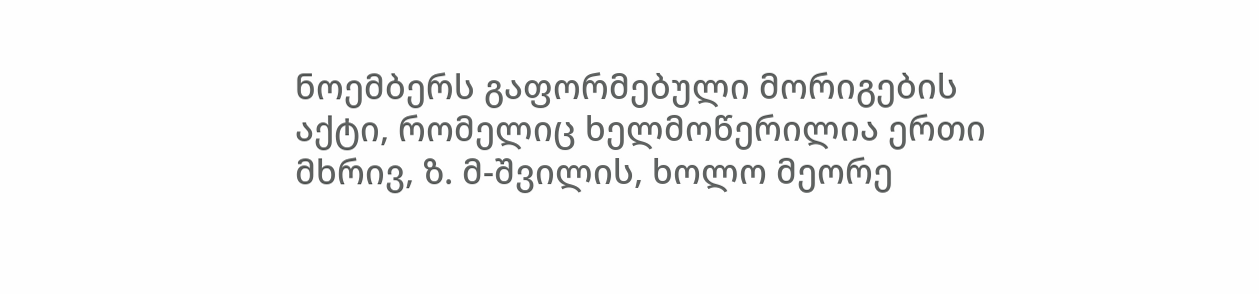ნოემბერს გაფორმებული მორიგების აქტი, რომელიც ხელმოწერილია ერთი მხრივ, ზ. მ-შვილის, ხოლო მეორე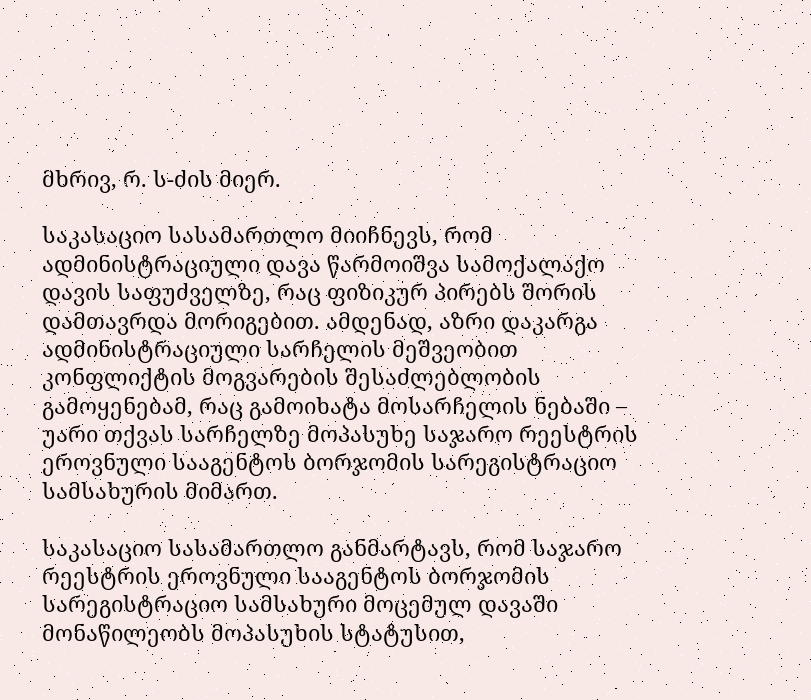მხრივ, რ. ს-ძის მიერ.

საკასაციო სასამართლო მიიჩნევს, რომ ადმინისტრაციული დავა წარმოიშვა სამოქალაქო დავის საფუძველზე, რაც ფიზიკურ პირებს შორის დამთავრდა მორიგებით. ამდენად, აზრი დაკარგა ადმინისტრაციული სარჩელის მეშვეობით კონფლიქტის მოგვარების შესაძლებლობის გამოყენებამ, რაც გამოიხატა მოსარჩელის ნებაში – უარი თქვას სარჩელზე მოპასუხე საჯარო რეესტრის ეროვნული სააგენტოს ბორჯომის სარეგისტრაციო სამსახურის მიმართ.

საკასაციო სასამართლო განმარტავს, რომ საჯარო რეესტრის ეროვნული სააგენტოს ბორჯომის სარეგისტრაციო სამსახური მოცემულ დავაში მონაწილეობს მოპასუხის სტატუსით,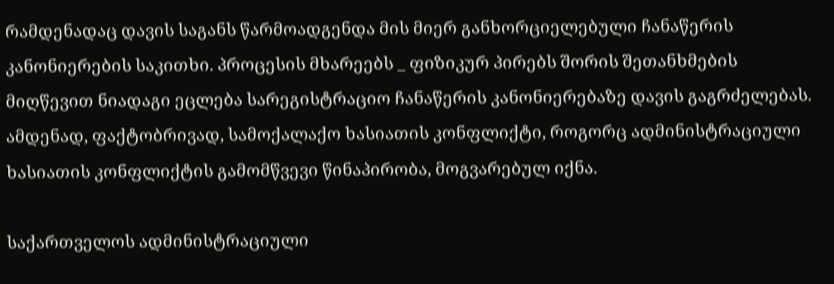რამდენადაც დავის საგანს წარმოადგენდა მის მიერ განხორციელებული ჩანაწერის კანონიერების საკითხი. პროცესის მხარეებს _ ფიზიკურ პირებს შორის შეთანხმების მიღწევით ნიადაგი ეცლება სარეგისტრაციო ჩანაწერის კანონიერებაზე დავის გაგრძელებას. ამდენად, ფაქტობრივად, სამოქალაქო ხასიათის კონფლიქტი, როგორც ადმინისტრაციული ხასიათის კონფლიქტის გამომწვევი წინაპირობა, მოგვარებულ იქნა.

საქართველოს ადმინისტრაციული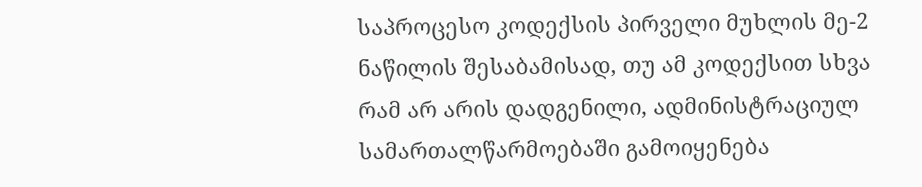საპროცესო კოდექსის პირველი მუხლის მე-2 ნაწილის შესაბამისად, თუ ამ კოდექსით სხვა რამ არ არის დადგენილი, ადმინისტრაციულ სამართალწარმოებაში გამოიყენება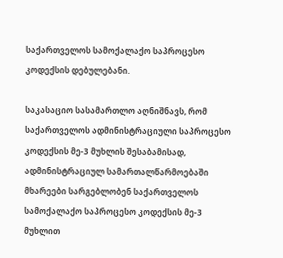საქართველოს სამოქალაქო საპროცესო კოდექსის დებულებანი.

საკასაციო სასამართლო აღნიშნავს, რომ საქართველოს ადმინისტრაციული საპროცესო კოდექსის მე-3 მუხლის შესაბამისად, ადმინისტრაციულ სამართალწარმოებაში მხარეები სარგებლობენ საქართველოს სამოქალაქო საპროცესო კოდექსის მე-3 მუხლით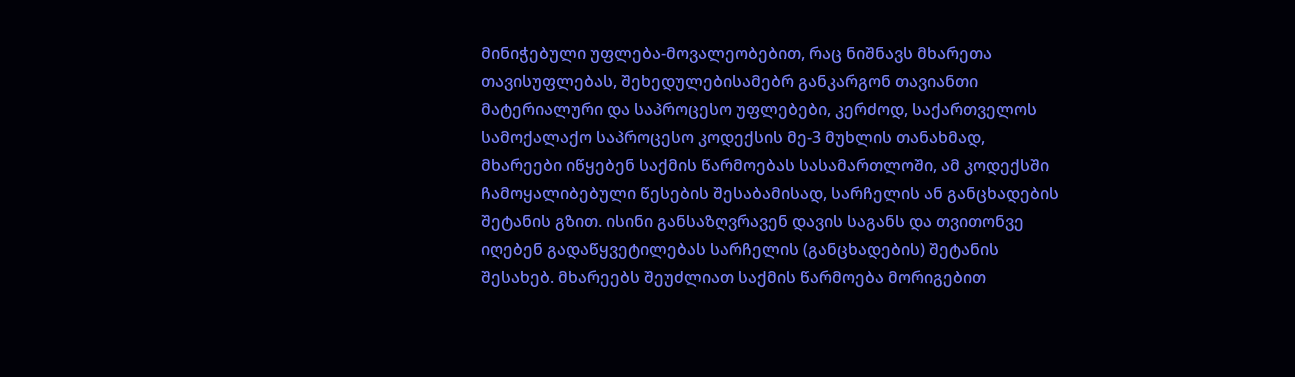მინიჭებული უფლება-მოვალეობებით, რაც ნიშნავს მხარეთა თავისუფლებას, შეხედულებისამებრ განკარგონ თავიანთი მატერიალური და საპროცესო უფლებები, კერძოდ, საქართველოს სამოქალაქო საპროცესო კოდექსის მე-3 მუხლის თანახმად, მხარეები იწყებენ საქმის წარმოებას სასამართლოში, ამ კოდექსში ჩამოყალიბებული წესების შესაბამისად, სარჩელის ან განცხადების შეტანის გზით. ისინი განსაზღვრავენ დავის საგანს და თვითონვე იღებენ გადაწყვეტილებას სარჩელის (განცხადების) შეტანის შესახებ. მხარეებს შეუძლიათ საქმის წარმოება მორიგებით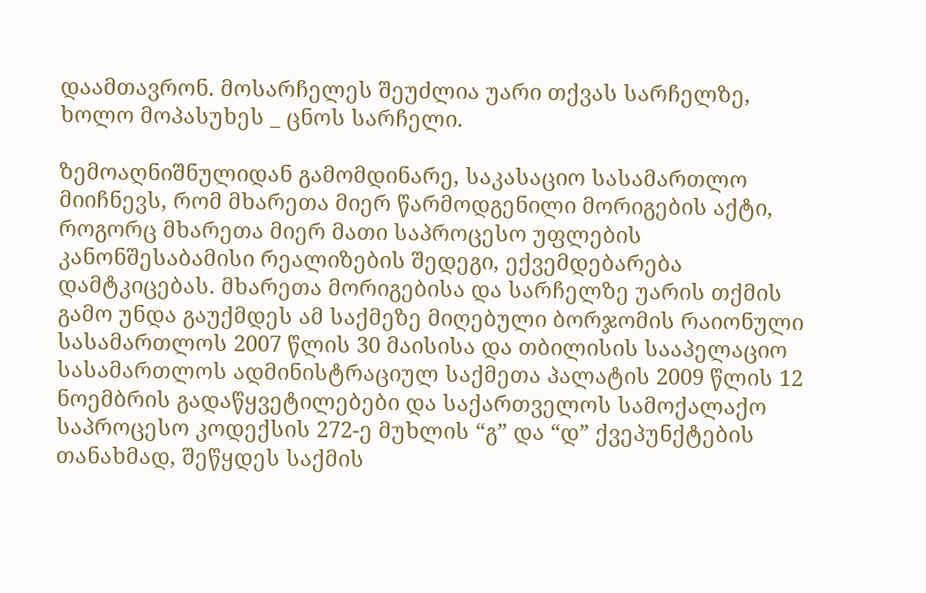დაამთავრონ. მოსარჩელეს შეუძლია უარი თქვას სარჩელზე, ხოლო მოპასუხეს _ ცნოს სარჩელი.

ზემოაღნიშნულიდან გამომდინარე, საკასაციო სასამართლო მიიჩნევს, რომ მხარეთა მიერ წარმოდგენილი მორიგების აქტი, როგორც მხარეთა მიერ მათი საპროცესო უფლების კანონშესაბამისი რეალიზების შედეგი, ექვემდებარება დამტკიცებას. მხარეთა მორიგებისა და სარჩელზე უარის თქმის გამო უნდა გაუქმდეს ამ საქმეზე მიღებული ბორჯომის რაიონული სასამართლოს 2007 წლის 30 მაისისა და თბილისის სააპელაციო სასამართლოს ადმინისტრაციულ საქმეთა პალატის 2009 წლის 12 ნოემბრის გადაწყვეტილებები და საქართველოს სამოქალაქო საპროცესო კოდექსის 272-ე მუხლის “გ” და “დ” ქვეპუნქტების თანახმად, შეწყდეს საქმის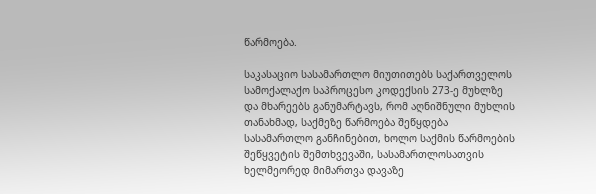წარმოება.

საკასაციო სასამართლო მიუთითებს საქართველოს სამოქალაქო საპროცესო კოდექსის 273-ე მუხლზე და მხარეებს განუმარტავს, რომ აღნიშნული მუხლის თანახმად, საქმეზე წარმოება შეწყდება სასამართლო განჩინებით, ხოლო საქმის წარმოების შეწყვეტის შემთხვევაში, სასამართლოსათვის ხელმეორედ მიმართვა დავაზე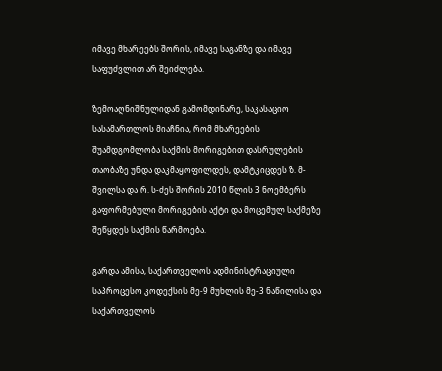იმავე მხარეებს შორის, იმავე საგანზე და იმავე საფუძვლით არ შეიძლება.

ზემოაღნიშნულიდან გამომდინარე, საკასაციო სასამართლოს მიაჩნია, რომ მხარეების შუამდგომლობა საქმის მორიგებით დასრულების თაობაზე უნდა დაკმაყოფილდეს, დამტკიცდეს ზ. მ-შვილსა და რ. ს-ძეს შორის 2010 წლის 3 ნოემბერს გაფორმებული მორიგების აქტი და მოცემულ საქმეზე შეწყდეს საქმის წარმოება.

გარდა ამისა, საქართველოს ადმინისტრაციული საპროცესო კოდექსის მე-9 მუხლის მე-3 ნაწილისა და საქართველოს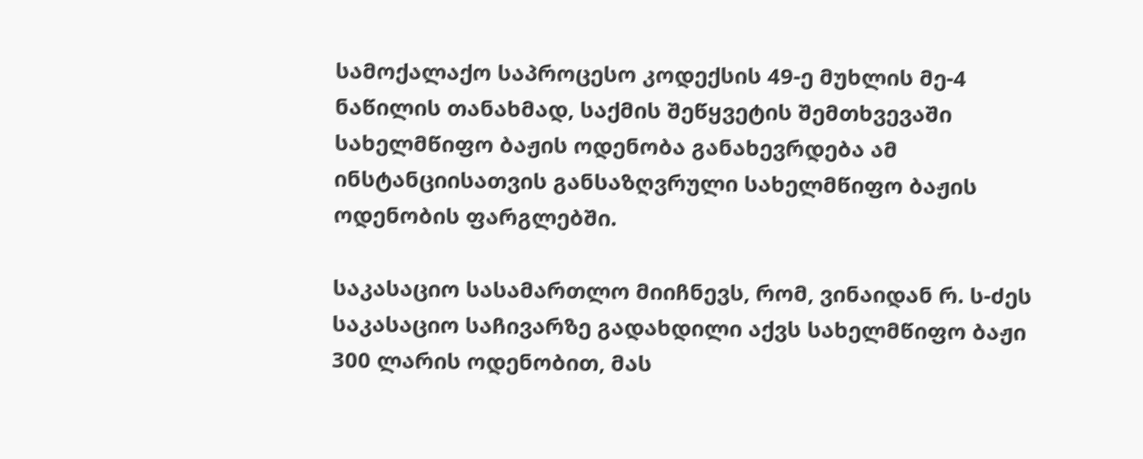სამოქალაქო საპროცესო კოდექსის 49-ე მუხლის მე-4 ნაწილის თანახმად, საქმის შეწყვეტის შემთხვევაში სახელმწიფო ბაჟის ოდენობა განახევრდება ამ ინსტანციისათვის განსაზღვრული სახელმწიფო ბაჟის ოდენობის ფარგლებში.

საკასაციო სასამართლო მიიჩნევს, რომ, ვინაიდან რ. ს-ძეს საკასაციო საჩივარზე გადახდილი აქვს სახელმწიფო ბაჟი 300 ლარის ოდენობით, მას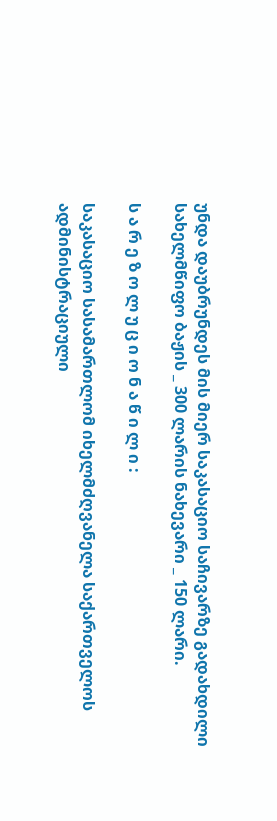უნდა დაუბრუნდეს მის მიერ საკასაციო საჩივარზე გადახდილი სახელმწიფო ბაჟის _ 300 ლარის ნახევარი _ 150 ლარი.

ს ა რ ე ზ ო ლ უ ც ი ო ნ ა წ ი ლ ი :

საკასაციო სასამართლომ იხელმძღვანელა საქართველოს ადმინისტრაციული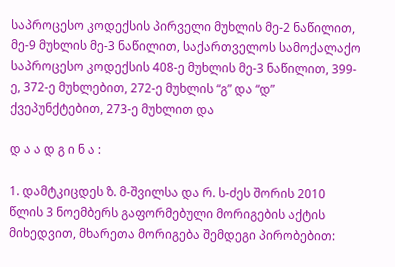საპროცესო კოდექსის პირველი მუხლის მე-2 ნაწილით, მე-9 მუხლის მე-3 ნაწილით, საქართველოს სამოქალაქო საპროცესო კოდექსის 408-ე მუხლის მე-3 ნაწილით, 399-ე, 372-ე მუხლებით, 272-ე მუხლის “გ” და “დ” ქვეპუნქტებით, 273-ე მუხლით და

დ ა ა დ გ ი ნ ა :

1. დამტკიცდეს ზ. მ-შვილსა და რ. ს-ძეს შორის 2010 წლის 3 ნოემბერს გაფორმებული მორიგების აქტის მიხედვით, მხარეთა მორიგება შემდეგი პირობებით: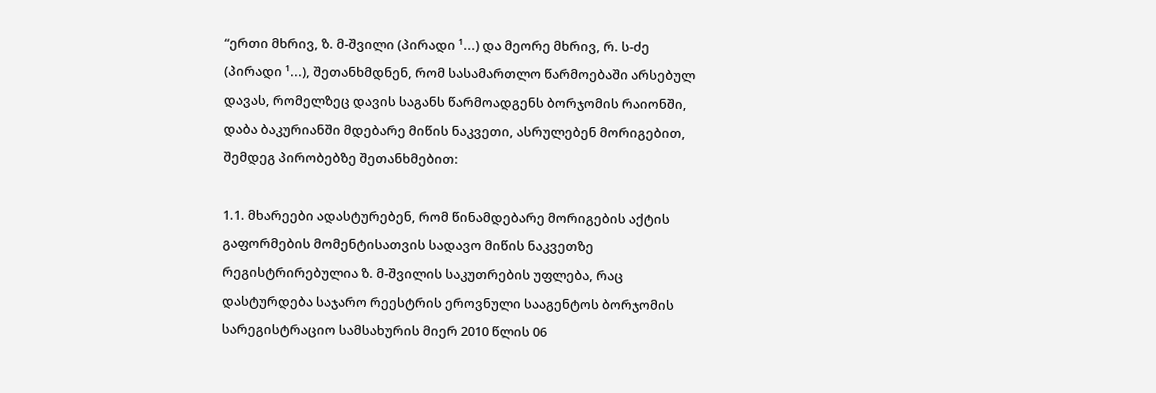“ერთი მხრივ, ზ. მ-შვილი (პირადი ¹...) და მეორე მხრივ, რ. ს-ძე (პირადი ¹...), შეთანხმდნენ, რომ სასამართლო წარმოებაში არსებულ დავას, რომელზეც დავის საგანს წარმოადგენს ბორჯომის რაიონში, დაბა ბაკურიანში მდებარე მიწის ნაკვეთი, ასრულებენ მორიგებით, შემდეგ პირობებზე შეთანხმებით:

1.1. მხარეები ადასტურებენ, რომ წინამდებარე მორიგების აქტის გაფორმების მომენტისათვის სადავო მიწის ნაკვეთზე რეგისტრირებულია ზ. მ-შვილის საკუთრების უფლება, რაც დასტურდება საჯარო რეესტრის ეროვნული სააგენტოს ბორჯომის სარეგისტრაციო სამსახურის მიერ 2010 წლის 06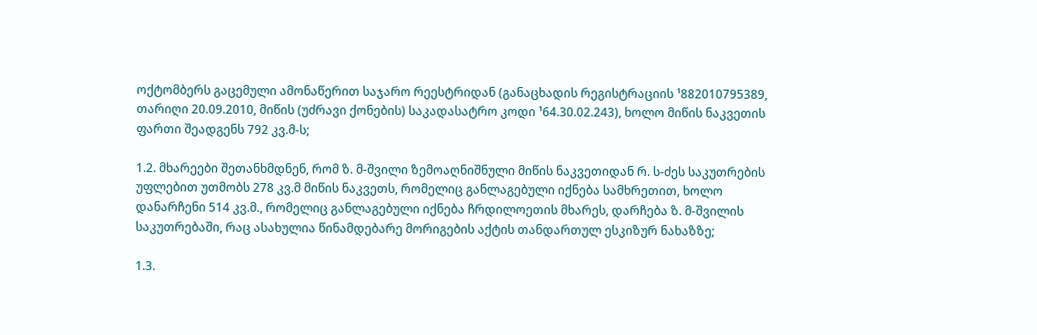ოქტომბერს გაცემული ამონაწერით საჯარო რეესტრიდან (განაცხადის რეგისტრაციის ¹882010795389, თარიღი 20.09.2010, მიწის (უძრავი ქონების) საკადასატრო კოდი ¹64.30.02.243), ხოლო მიწის ნაკვეთის ფართი შეადგენს 792 კვ.მ-ს;

1.2. მხარეები შეთანხმდნენ, რომ ზ. მ-შვილი ზემოაღნიშნული მიწის ნაკვეთიდან რ. ს-ძეს საკუთრების უფლებით უთმობს 278 კვ.მ მიწის ნაკვეთს, რომელიც განლაგებული იქნება სამხრეთით, ხოლო დანარჩენი 514 კვ.მ., რომელიც განლაგებული იქნება ჩრდილოეთის მხარეს, დარჩება ზ. მ-შვილის საკუთრებაში, რაც ასახულია წინამდებარე მორიგების აქტის თანდართულ ესკიზურ ნახაზზე;

1.3.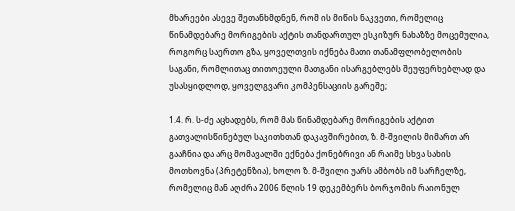მხარეები ასევე შეთანხმდნენ, რომ ის მიწის ნაკვეთი, რომელიც წინამდებარე მორიგების აქტის თანდართულ ესკიზურ ნახაზზე მოცემულია, როგორც საერთო გზა, ყოველთვის იქნება მათი თანამფლობელობის საგანი, რომლითაც თითოეული მათგანი ისარგებლებს შეუფერხებლად და უსასყიდლოდ, ყოველგვარი კომპენსაციის გარეშე;

1.4. რ. ს-ძე აცხადებს, რომ მას წინამდებარე მორიგების აქტით გათვალისწინებულ საკითხთან დაკავშირებით, ზ. მ-შვილის მიმართ არ გააჩნია და არც მომავალში ექნება ქონებრივი ან რაიმე სხვა სახის მოთხოვნა (პრეტენზია), ხოლო ზ. მ-შვილი უარს ამბობს იმ სარჩელზე, რომელიც მან აღძრა 2006 წლის 19 დეკემბერს ბორჯომის რაიონულ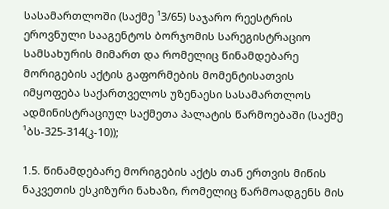სასამართლოში (საქმე ¹3/65) საჯარო რეესტრის ეროვნული სააგენტოს ბორჯომის სარეგისტრაციო სამსახურის მიმართ და რომელიც წინამდებარე მორიგების აქტის გაფორმების მომენტისათვის იმყოფება საქართველოს უზენაესი სასამართლოს ადმინისტრაციულ საქმეთა პალატის წარმოებაში (საქმე ¹ბს-325-314(კ-10));

1.5. წინამდებარე მორიგების აქტს თან ერთვის მიწის ნაკვეთის ესკიზური ნახაზი, რომელიც წარმოადგენს მის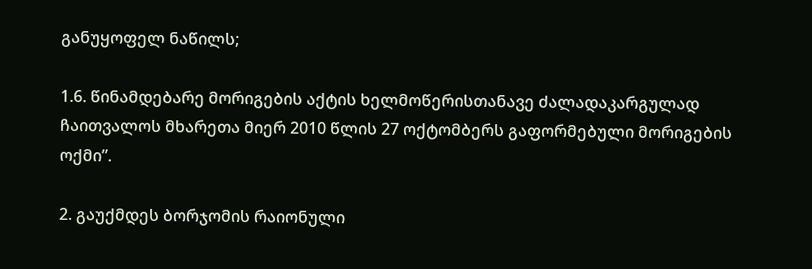განუყოფელ ნაწილს;

1.6. წინამდებარე მორიგების აქტის ხელმოწერისთანავე ძალადაკარგულად ჩაითვალოს მხარეთა მიერ 2010 წლის 27 ოქტომბერს გაფორმებული მორიგების ოქმი”.

2. გაუქმდეს ბორჯომის რაიონული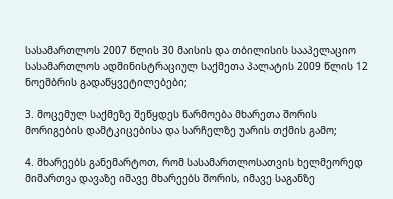სასამართლოს 2007 წლის 30 მაისის და თბილისის სააპელაციო სასამართლოს ადმინისტრაციულ საქმეთა პალატის 2009 წლის 12 ნოემბრის გადაწყვეტილებები;

3. მოცემულ საქმეზე შეწყდეს წარმოება მხარეთა შორის მორიგების დამტკიცებისა და სარჩელზე უარის თქმის გამო;

4. მხარეებს განემარტოთ, რომ სასამართლოსათვის ხელმეორედ მიმართვა დავაზე იმავე მხარეებს შორის, იმავე საგანზე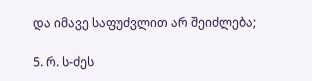და იმავე საფუძვლით არ შეიძლება;

5. რ. ს-ძეს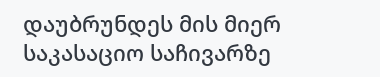დაუბრუნდეს მის მიერ საკასაციო საჩივარზე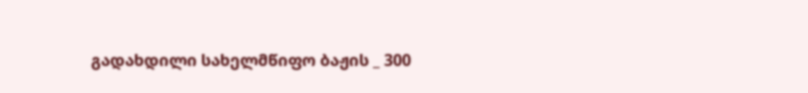გადახდილი სახელმწიფო ბაჟის _ 300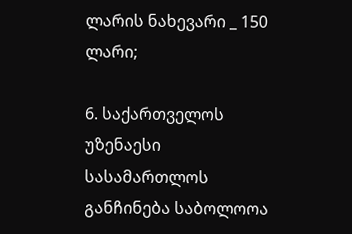ლარის ნახევარი _ 150 ლარი;

6. საქართველოს უზენაესი სასამართლოს განჩინება საბოლოოა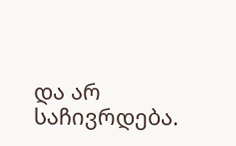და არ საჩივრდება.